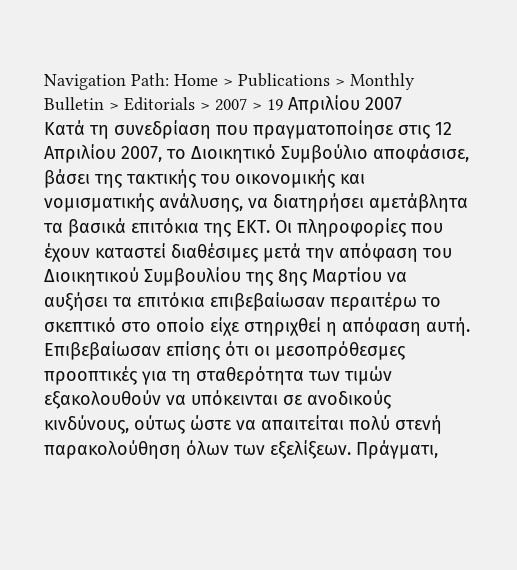Navigation Path: Home > Publications > Monthly Bulletin > Editorials > 2007 > 19 Απριλίου 2007
Κατά τη συνεδρίαση που πραγματοποίησε στις 12 Απριλίου 2007, το Διοικητικό Συμβούλιο αποφάσισε, βάσει της τακτικής του οικονομικής και νομισματικής ανάλυσης, να διατηρήσει αμετάβλητα τα βασικά επιτόκια της ΕΚΤ. Οι πληροφορίες που έχουν καταστεί διαθέσιμες μετά την απόφαση του Διοικητικού Συμβουλίου της 8ης Μαρτίου να αυξήσει τα επιτόκια επιβεβαίωσαν περαιτέρω το σκεπτικό στο οποίο είχε στηριχθεί η απόφαση αυτή. Επιβεβαίωσαν επίσης ότι οι μεσοπρόθεσμες προοπτικές για τη σταθερότητα των τιμών εξακολουθούν να υπόκεινται σε ανοδικούς κινδύνους, ούτως ώστε να απαιτείται πολύ στενή παρακολούθηση όλων των εξελίξεων. Πράγματι,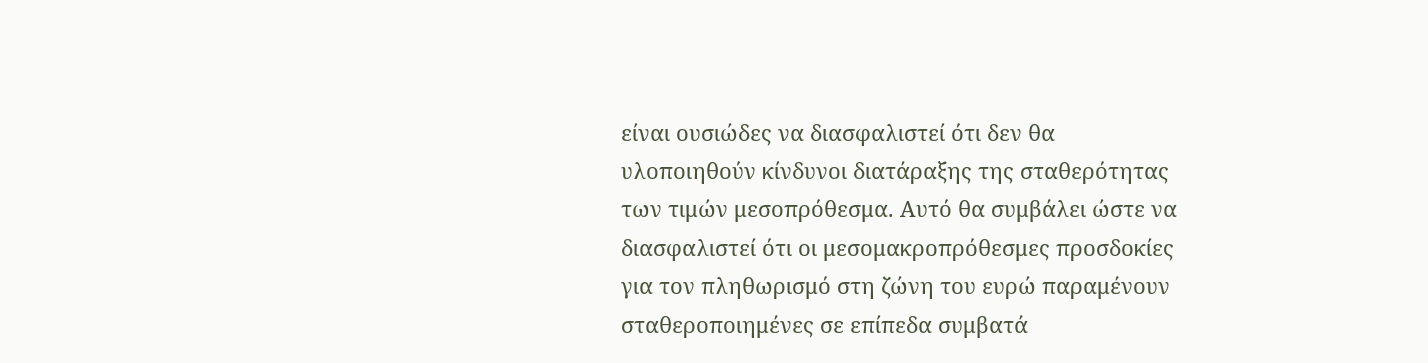είναι ουσιώδες να διασφαλιστεί ότι δεν θα υλοποιηθούν κίνδυνοι διατάραξης της σταθερότητας των τιμών μεσοπρόθεσμα. Αυτό θα συμβάλει ώστε να διασφαλιστεί ότι οι μεσομακροπρόθεσμες προσδοκίες για τον πληθωρισμό στη ζώνη του ευρώ παραμένουν σταθεροποιημένες σε επίπεδα συμβατά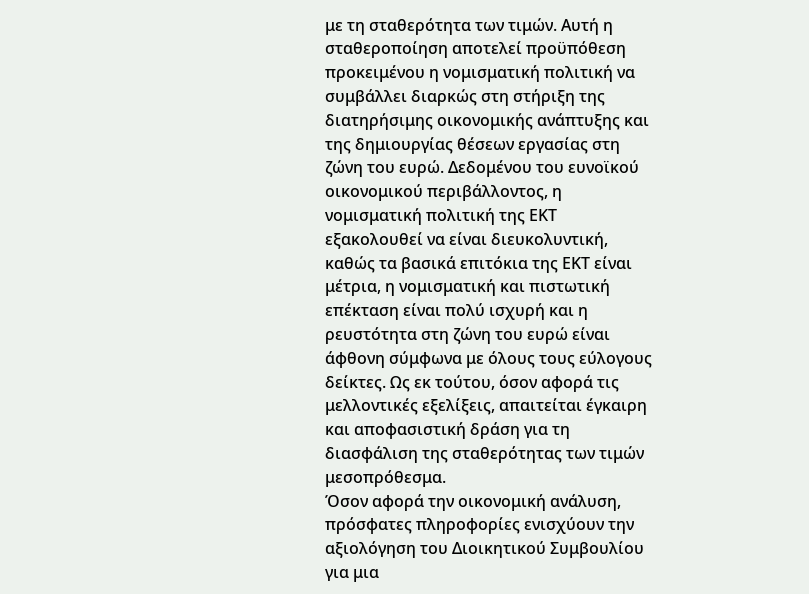με τη σταθερότητα των τιμών. Αυτή η σταθεροποίηση αποτελεί προϋπόθεση προκειμένου η νομισματική πολιτική να συμβάλλει διαρκώς στη στήριξη της διατηρήσιμης οικονομικής ανάπτυξης και της δημιουργίας θέσεων εργασίας στη ζώνη του ευρώ. Δεδομένου του ευνοϊκού οικονομικού περιβάλλοντος, η νομισματική πολιτική της ΕΚΤ εξακολουθεί να είναι διευκολυντική, καθώς τα βασικά επιτόκια της ΕΚΤ είναι μέτρια, η νομισματική και πιστωτική επέκταση είναι πολύ ισχυρή και η ρευστότητα στη ζώνη του ευρώ είναι άφθονη σύμφωνα με όλους τους εύλογους δείκτες. Ως εκ τούτου, όσον αφορά τις μελλοντικές εξελίξεις, απαιτείται έγκαιρη και αποφασιστική δράση για τη διασφάλιση της σταθερότητας των τιμών μεσοπρόθεσμα.
Όσον αφορά την οικονομική ανάλυση, πρόσφατες πληροφορίες ενισχύουν την αξιολόγηση του Διοικητικού Συμβουλίου για μια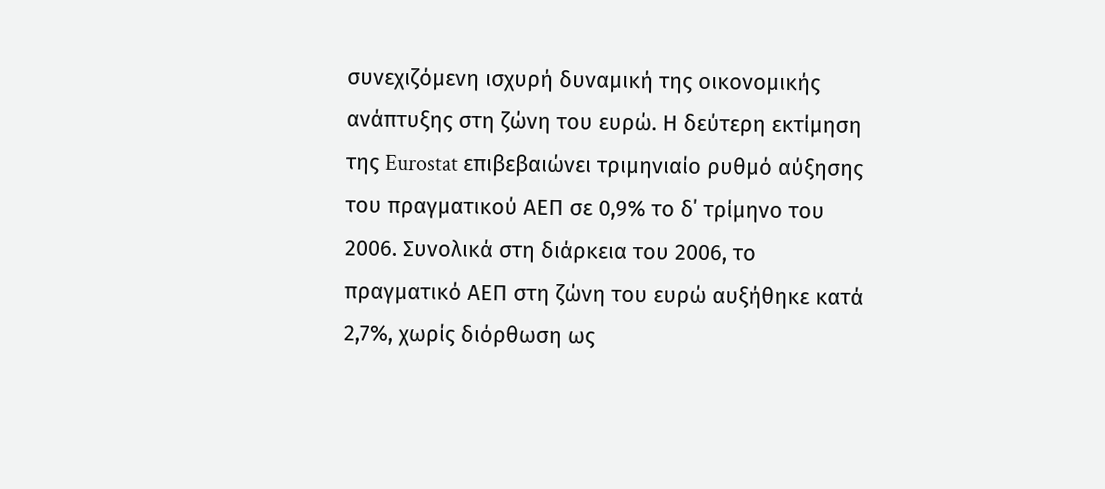συνεχιζόμενη ισχυρή δυναμική της οικονομικής ανάπτυξης στη ζώνη του ευρώ. Η δεύτερη εκτίμηση της Eurostat επιβεβαιώνει τριμηνιαίο ρυθμό αύξησης του πραγματικού ΑΕΠ σε 0,9% το δ΄ τρίμηνο του 2006. Συνολικά στη διάρκεια του 2006, το πραγματικό ΑΕΠ στη ζώνη του ευρώ αυξήθηκε κατά 2,7%, χωρίς διόρθωση ως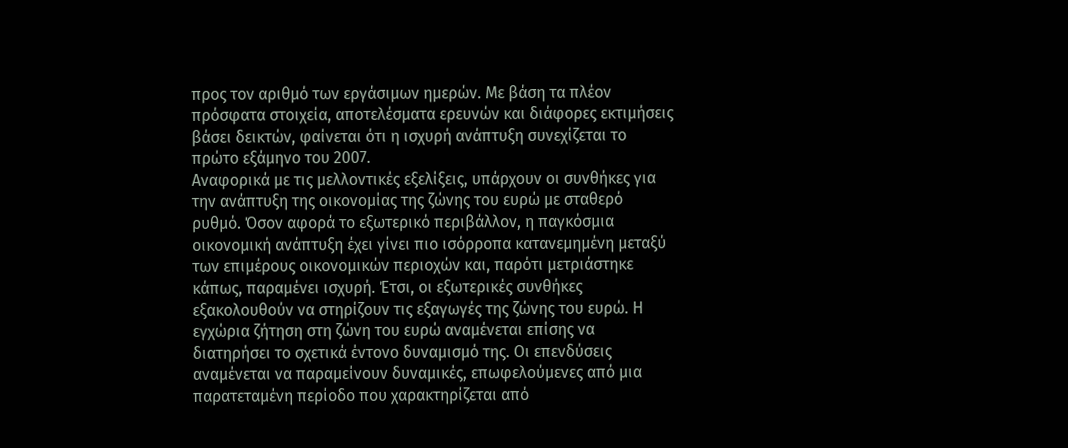προς τον αριθμό των εργάσιμων ημερών. Με βάση τα πλέον πρόσφατα στοιχεία, αποτελέσματα ερευνών και διάφορες εκτιμήσεις βάσει δεικτών, φαίνεται ότι η ισχυρή ανάπτυξη συνεχίζεται το πρώτο εξάμηνο του 2007.
Αναφορικά με τις μελλοντικές εξελίξεις, υπάρχουν οι συνθήκες για την ανάπτυξη της οικονομίας της ζώνης του ευρώ με σταθερό ρυθμό. Όσον αφορά το εξωτερικό περιβάλλον, η παγκόσμια οικονομική ανάπτυξη έχει γίνει πιο ισόρροπα κατανεμημένη μεταξύ των επιμέρους οικονομικών περιοχών και, παρότι μετριάστηκε κάπως, παραμένει ισχυρή. Έτσι, οι εξωτερικές συνθήκες εξακολουθούν να στηρίζουν τις εξαγωγές της ζώνης του ευρώ. Η εγχώρια ζήτηση στη ζώνη του ευρώ αναμένεται επίσης να διατηρήσει το σχετικά έντονο δυναμισμό της. Οι επενδύσεις αναμένεται να παραμείνουν δυναμικές, επωφελούμενες από μια παρατεταμένη περίοδο που χαρακτηρίζεται από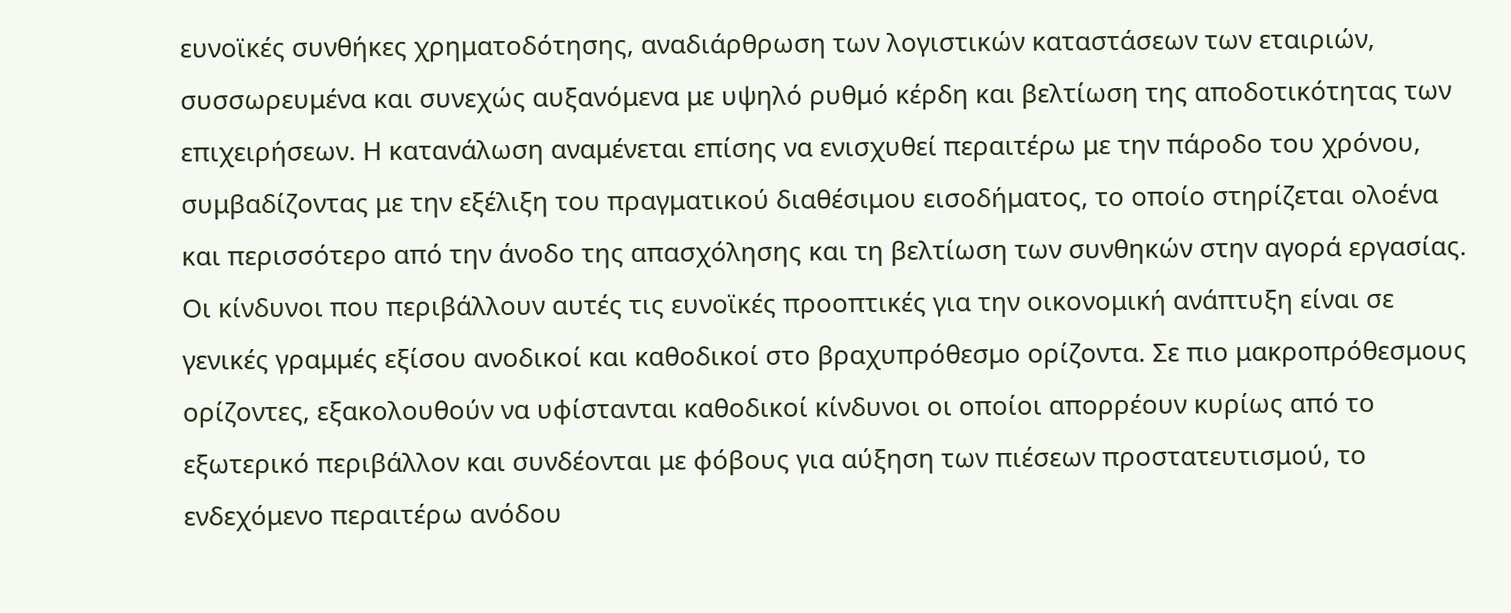ευνοϊκές συνθήκες χρηματοδότησης, αναδιάρθρωση των λογιστικών καταστάσεων των εταιριών, συσσωρευμένα και συνεχώς αυξανόμενα με υψηλό ρυθμό κέρδη και βελτίωση της αποδοτικότητας των επιχειρήσεων. Η κατανάλωση αναμένεται επίσης να ενισχυθεί περαιτέρω με την πάροδο του χρόνου, συμβαδίζοντας με την εξέλιξη του πραγματικού διαθέσιμου εισοδήματος, το οποίο στηρίζεται ολοένα και περισσότερο από την άνοδο της απασχόλησης και τη βελτίωση των συνθηκών στην αγορά εργασίας.
Οι κίνδυνοι που περιβάλλουν αυτές τις ευνοϊκές προοπτικές για την οικονομική ανάπτυξη είναι σε γενικές γραμμές εξίσου ανοδικοί και καθοδικοί στο βραχυπρόθεσμο ορίζοντα. Σε πιο μακροπρόθεσμους ορίζοντες, εξακολουθούν να υφίστανται καθοδικοί κίνδυνοι οι οποίοι απορρέουν κυρίως από το εξωτερικό περιβάλλον και συνδέονται με φόβους για αύξηση των πιέσεων προστατευτισμού, το ενδεχόμενο περαιτέρω ανόδου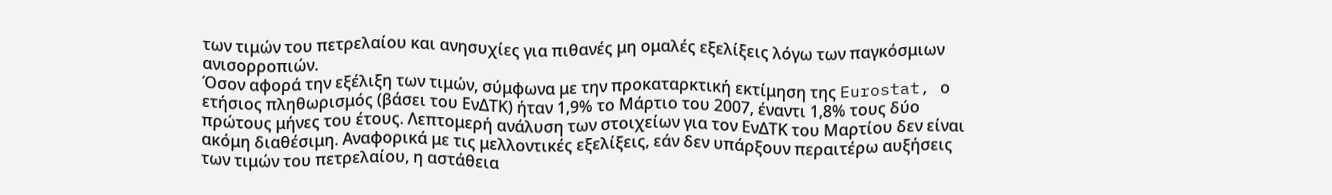των τιμών του πετρελαίου και ανησυχίες για πιθανές μη ομαλές εξελίξεις λόγω των παγκόσμιων ανισορροπιών.
Όσον αφορά την εξέλιξη των τιμών, σύμφωνα με την προκαταρκτική εκτίμηση της Eurostat, ο ετήσιος πληθωρισμός (βάσει του ΕνΔΤΚ) ήταν 1,9% το Μάρτιο του 2007, έναντι 1,8% τους δύο πρώτους μήνες του έτους. Λεπτομερή ανάλυση των στοιχείων για τον ΕνΔΤΚ του Μαρτίου δεν είναι ακόμη διαθέσιμη. Αναφορικά με τις μελλοντικές εξελίξεις, εάν δεν υπάρξουν περαιτέρω αυξήσεις των τιμών του πετρελαίου, η αστάθεια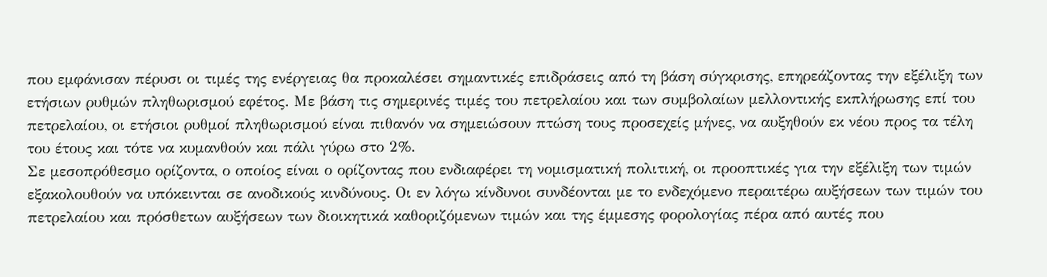που εμφάνισαν πέρυσι οι τιμές της ενέργειας θα προκαλέσει σημαντικές επιδράσεις από τη βάση σύγκρισης, επηρεάζοντας την εξέλιξη των ετήσιων ρυθμών πληθωρισμού εφέτος. Με βάση τις σημερινές τιμές του πετρελαίου και των συμβολαίων μελλοντικής εκπλήρωσης επί του πετρελαίου, οι ετήσιοι ρυθμοί πληθωρισμού είναι πιθανόν να σημειώσουν πτώση τους προσεχείς μήνες, να αυξηθούν εκ νέου προς τα τέλη του έτους και τότε να κυμανθούν και πάλι γύρω στο 2%.
Σε μεσοπρόθεσμο ορίζοντα, ο οποίος είναι ο ορίζοντας που ενδιαφέρει τη νομισματική πολιτική, οι προοπτικές για την εξέλιξη των τιμών εξακολουθούν να υπόκεινται σε ανοδικούς κινδύνους. Οι εν λόγω κίνδυνοι συνδέονται με το ενδεχόμενο περαιτέρω αυξήσεων των τιμών του πετρελαίου και πρόσθετων αυξήσεων των διοικητικά καθοριζόμενων τιμών και της έμμεσης φορολογίας πέρα από αυτές που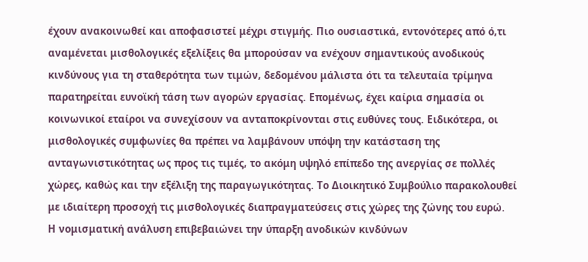έχουν ανακοινωθεί και αποφασιστεί μέχρι στιγμής. Πιο ουσιαστικά, εντονότερες από ό,τι αναμένεται μισθολογικές εξελίξεις θα μπορούσαν να ενέχουν σημαντικούς ανοδικούς κινδύνους για τη σταθερότητα των τιμών, δεδομένου μάλιστα ότι τα τελευταία τρίμηνα παρατηρείται ευνοϊκή τάση των αγορών εργασίας. Επομένως, έχει καίρια σημασία οι κοινωνικοί εταίροι να συνεχίσουν να ανταποκρίνονται στις ευθύνες τους. Ειδικότερα, οι μισθολογικές συμφωνίες θα πρέπει να λαμβάνουν υπόψη την κατάσταση της ανταγωνιστικότητας ως προς τις τιμές, το ακόμη υψηλό επίπεδο της ανεργίας σε πολλές χώρες, καθώς και την εξέλιξη της παραγωγικότητας. Το Διοικητικό Συμβούλιο παρακολουθεί με ιδιαίτερη προσοχή τις μισθολογικές διαπραγματεύσεις στις χώρες της ζώνης του ευρώ.
Η νομισματική ανάλυση επιβεβαιώνει την ύπαρξη ανοδικών κινδύνων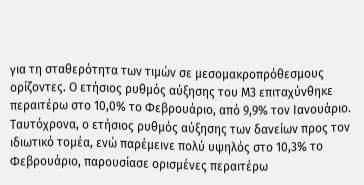για τη σταθερότητα των τιμών σε μεσομακροπρόθεσμους ορίζοντες. Ο ετήσιος ρυθμός αύξησης του Μ3 επιταχύνθηκε περαιτέρω στο 10,0% το Φεβρουάριο, από 9,9% τον Ιανουάριο. Ταυτόχρονα, ο ετήσιος ρυθμός αύξησης των δανείων προς τον ιδιωτικό τομέα, ενώ παρέμεινε πολύ υψηλός στο 10,3% το Φεβρουάριο, παρουσίασε ορισμένες περαιτέρω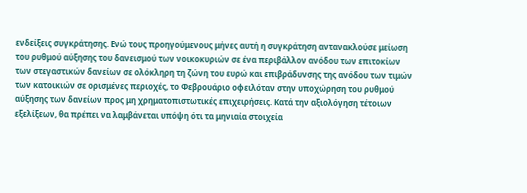ενδείξεις συγκράτησης. Ενώ τους προηγούμενους μήνες αυτή η συγκράτηση αντανακλούσε μείωση του ρυθμού αύξησης του δανεισμού των νοικοκυριών σε ένα περιβάλλον ανόδου των επιτοκίων των στεγαστικών δανείων σε ολόκληρη τη ζώνη του ευρώ και επιβράδυνσης της ανόδου των τιμών των κατοικιών σε ορισμένες περιοχές, το Φεβρουάριο οφειλόταν στην υποχώρηση του ρυθμού αύξησης των δανείων προς μη χρηματοπιστωτικές επιχειρήσεις. Κατά την αξιολόγηση τέτοιων εξελίξεων, θα πρέπει να λαμβάνεται υπόψη ότι τα μηνιαία στοιχεία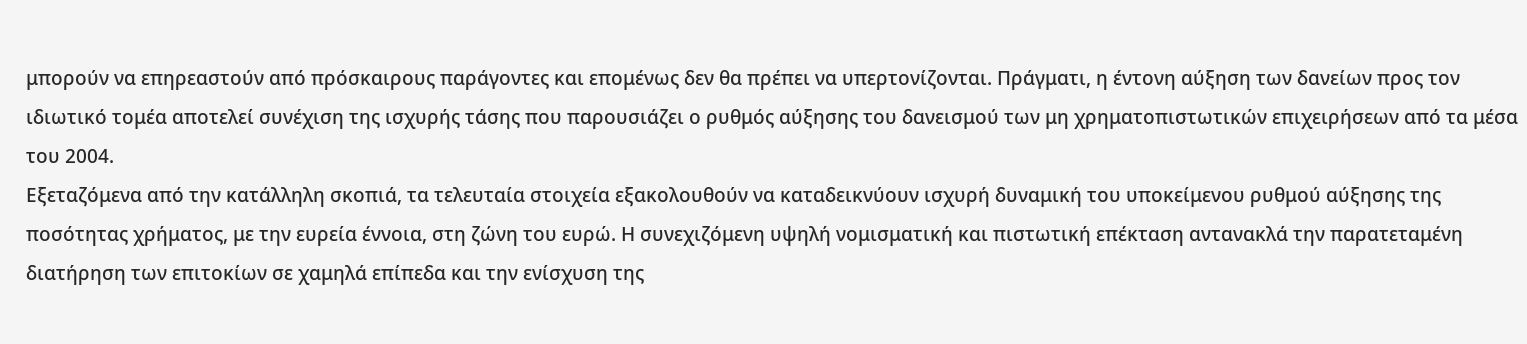μπορούν να επηρεαστούν από πρόσκαιρους παράγοντες και επομένως δεν θα πρέπει να υπερτονίζονται. Πράγματι, η έντονη αύξηση των δανείων προς τον ιδιωτικό τομέα αποτελεί συνέχιση της ισχυρής τάσης που παρουσιάζει ο ρυθμός αύξησης του δανεισμού των μη χρηματοπιστωτικών επιχειρήσεων από τα μέσα του 2004.
Εξεταζόμενα από την κατάλληλη σκοπιά, τα τελευταία στοιχεία εξακολουθούν να καταδεικνύουν ισχυρή δυναμική του υποκείμενου ρυθμού αύξησης της ποσότητας χρήματος, με την ευρεία έννοια, στη ζώνη του ευρώ. Η συνεχιζόμενη υψηλή νομισματική και πιστωτική επέκταση αντανακλά την παρατεταμένη διατήρηση των επιτοκίων σε χαμηλά επίπεδα και την ενίσχυση της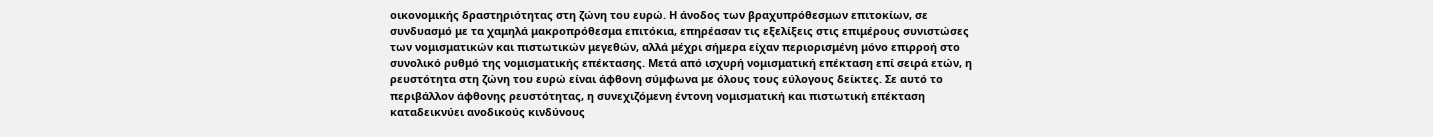οικονομικής δραστηριότητας στη ζώνη του ευρώ. Η άνοδος των βραχυπρόθεσμων επιτοκίων, σε συνδυασμό με τα χαμηλά μακροπρόθεσμα επιτόκια, επηρέασαν τις εξελίξεις στις επιμέρους συνιστώσες των νομισματικών και πιστωτικών μεγεθών, αλλά μέχρι σήμερα είχαν περιορισμένη μόνο επιρροή στο συνολικό ρυθμό της νομισματικής επέκτασης. Μετά από ισχυρή νομισματική επέκταση επί σειρά ετών, η ρευστότητα στη ζώνη του ευρώ είναι άφθονη σύμφωνα με όλους τους εύλογους δείκτες. Σε αυτό το περιβάλλον άφθονης ρευστότητας, η συνεχιζόμενη έντονη νομισματική και πιστωτική επέκταση καταδεικνύει ανοδικούς κινδύνους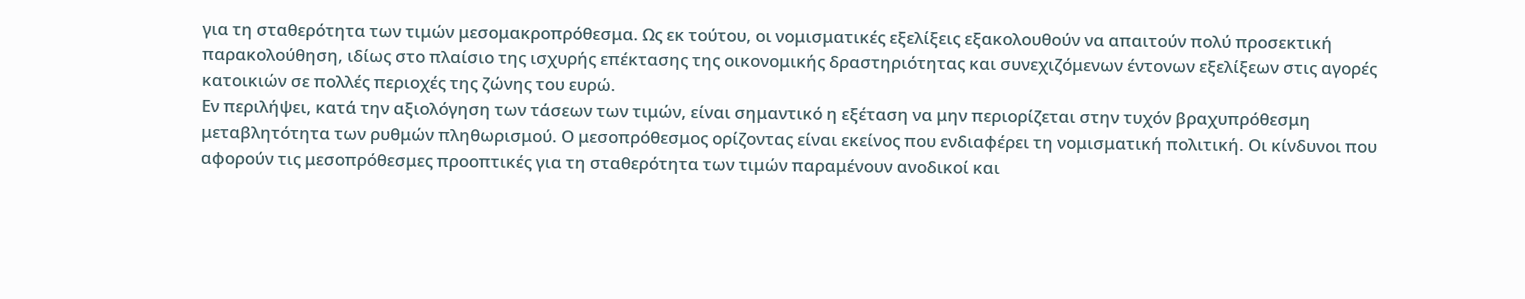για τη σταθερότητα των τιμών μεσομακροπρόθεσμα. Ως εκ τούτου, οι νομισματικές εξελίξεις εξακολουθούν να απαιτούν πολύ προσεκτική παρακολούθηση, ιδίως στο πλαίσιο της ισχυρής επέκτασης της οικονομικής δραστηριότητας και συνεχιζόμενων έντονων εξελίξεων στις αγορές κατοικιών σε πολλές περιοχές της ζώνης του ευρώ.
Εν περιλήψει, κατά την αξιολόγηση των τάσεων των τιμών, είναι σημαντικό η εξέταση να μην περιορίζεται στην τυχόν βραχυπρόθεσμη μεταβλητότητα των ρυθμών πληθωρισμού. Ο μεσοπρόθεσμος ορίζοντας είναι εκείνος που ενδιαφέρει τη νομισματική πολιτική. Οι κίνδυνοι που αφορούν τις μεσοπρόθεσμες προοπτικές για τη σταθερότητα των τιμών παραμένουν ανοδικοί και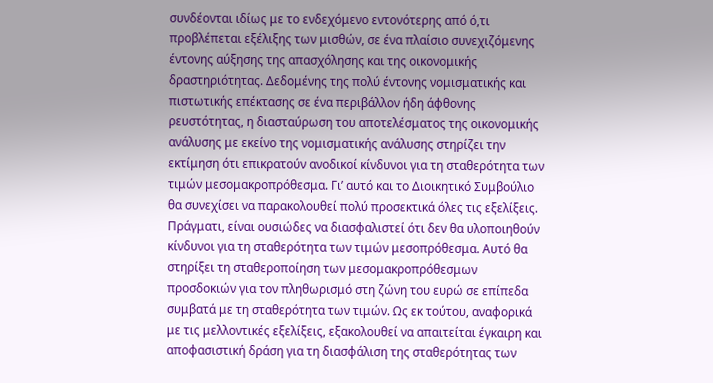συνδέονται ιδίως με το ενδεχόμενο εντονότερης από ό,τι προβλέπεται εξέλιξης των μισθών, σε ένα πλαίσιο συνεχιζόμενης έντονης αύξησης της απασχόλησης και της οικονομικής δραστηριότητας. Δεδομένης της πολύ έντονης νομισματικής και πιστωτικής επέκτασης σε ένα περιβάλλον ήδη άφθονης ρευστότητας, η διασταύρωση του αποτελέσματος της οικονομικής ανάλυσης με εκείνο της νομισματικής ανάλυσης στηρίζει την εκτίμηση ότι επικρατούν ανοδικοί κίνδυνοι για τη σταθερότητα των τιμών μεσομακροπρόθεσμα. Γι’ αυτό και το Διοικητικό Συμβούλιο θα συνεχίσει να παρακολουθεί πολύ προσεκτικά όλες τις εξελίξεις. Πράγματι, είναι ουσιώδες να διασφαλιστεί ότι δεν θα υλοποιηθούν κίνδυνοι για τη σταθερότητα των τιμών μεσοπρόθεσμα. Αυτό θα στηρίξει τη σταθεροποίηση των μεσομακροπρόθεσμων προσδοκιών για τον πληθωρισμό στη ζώνη του ευρώ σε επίπεδα συμβατά με τη σταθερότητα των τιμών. Ως εκ τούτου, αναφορικά με τις μελλοντικές εξελίξεις, εξακολουθεί να απαιτείται έγκαιρη και αποφασιστική δράση για τη διασφάλιση της σταθερότητας των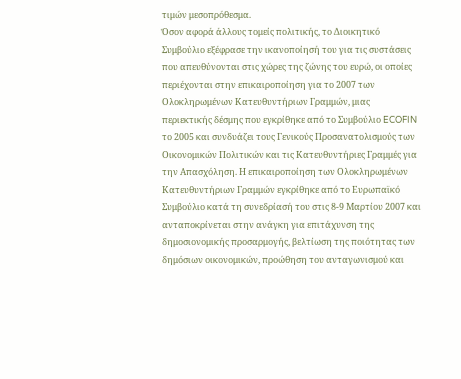τιμών μεσοπρόθεσμα.
Όσον αφορά άλλους τομείς πολιτικής, το Διοικητικό Συμβούλιο εξέφρασε την ικανοποίησή του για τις συστάσεις που απευθύνονται στις χώρες της ζώνης του ευρώ, οι οποίες περιέχονται στην επικαιροποίηση για το 2007 των Ολοκληρωμένων Κατευθυντήριων Γραμμών, μιας περιεκτικής δέσμης που εγκρίθηκε από το Συμβούλιο ECOFIN το 2005 και συνδυάζει τους Γενικούς Προσανατολισμούς των Οικονομικών Πολιτικών και τις Κατευθυντήριες Γραμμές για την Απασχόληση. Η επικαιροποίηση των Ολοκληρωμένων Κατευθυντήριων Γραμμών εγκρίθηκε από το Ευρωπαϊκό Συμβούλιο κατά τη συνεδρίασή του στις 8-9 Μαρτίου 2007 και ανταποκρίνεται στην ανάγκη για επιτάχυνση της δημοσιονομικής προσαρμογής, βελτίωση της ποιότητας των δημόσιων οικονομικών, προώθηση του ανταγωνισμού και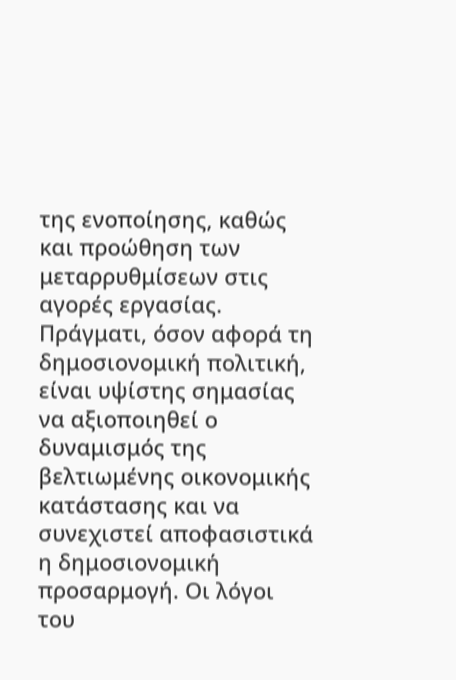της ενοποίησης, καθώς και προώθηση των μεταρρυθμίσεων στις αγορές εργασίας.
Πράγματι, όσον αφορά τη δημοσιονομική πολιτική, είναι υψίστης σημασίας να αξιοποιηθεί ο δυναμισμός της βελτιωμένης οικονομικής κατάστασης και να συνεχιστεί αποφασιστικά η δημοσιονομική προσαρμογή. Οι λόγοι του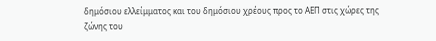δημόσιου ελλείμματος και του δημόσιου χρέους προς το ΑΕΠ στις χώρες της ζώνης του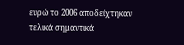ευρώ το 2006 αποδείχτηκαν τελικά σημαντικά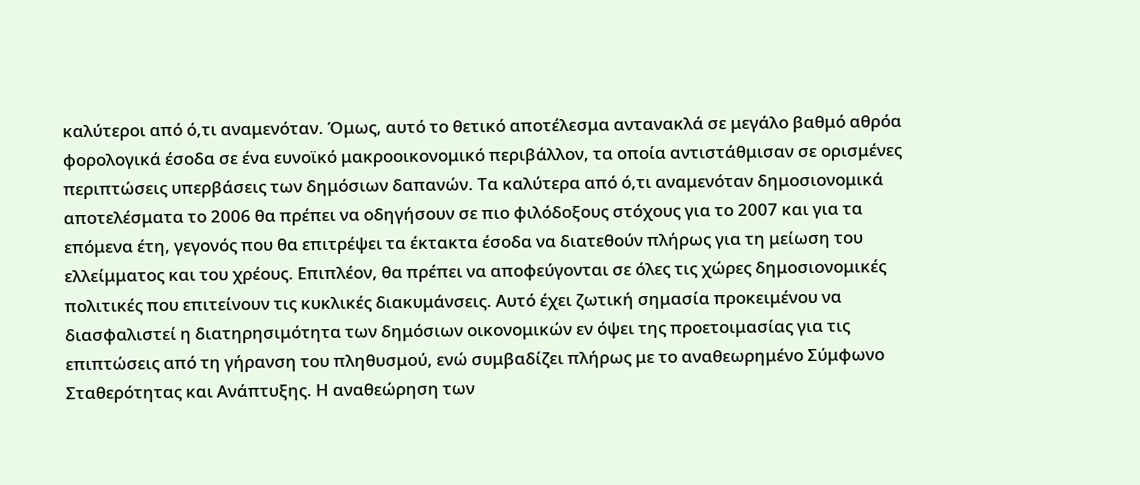καλύτεροι από ό,τι αναμενόταν. Όμως, αυτό το θετικό αποτέλεσμα αντανακλά σε μεγάλο βαθμό αθρόα φορολογικά έσοδα σε ένα ευνοϊκό μακροοικονομικό περιβάλλον, τα οποία αντιστάθμισαν σε ορισμένες περιπτώσεις υπερβάσεις των δημόσιων δαπανών. Τα καλύτερα από ό,τι αναμενόταν δημοσιονομικά αποτελέσματα το 2006 θα πρέπει να οδηγήσουν σε πιο φιλόδοξους στόχους για το 2007 και για τα επόμενα έτη, γεγονός που θα επιτρέψει τα έκτακτα έσοδα να διατεθούν πλήρως για τη μείωση του ελλείμματος και του χρέους. Επιπλέον, θα πρέπει να αποφεύγονται σε όλες τις χώρες δημοσιονομικές πολιτικές που επιτείνουν τις κυκλικές διακυμάνσεις. Αυτό έχει ζωτική σημασία προκειμένου να διασφαλιστεί η διατηρησιμότητα των δημόσιων οικονομικών εν όψει της προετοιμασίας για τις επιπτώσεις από τη γήρανση του πληθυσμού, ενώ συμβαδίζει πλήρως με το αναθεωρημένο Σύμφωνο Σταθερότητας και Ανάπτυξης. Η αναθεώρηση των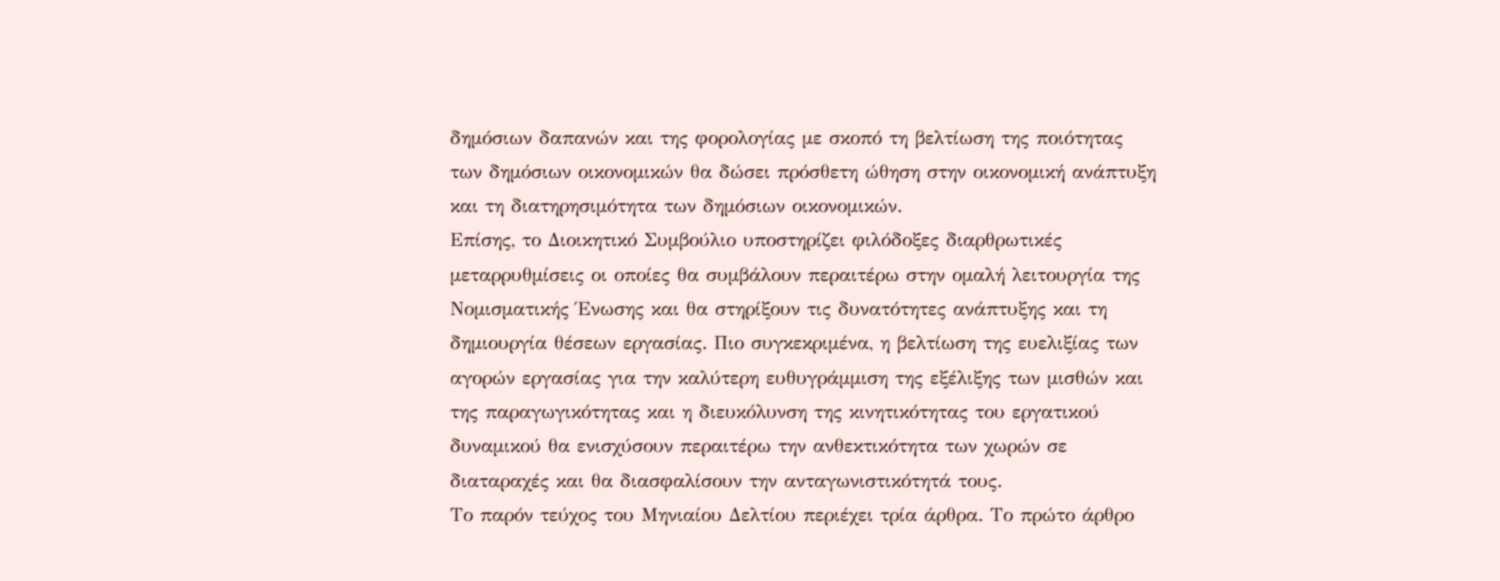δημόσιων δαπανών και της φορολογίας με σκοπό τη βελτίωση της ποιότητας των δημόσιων οικονομικών θα δώσει πρόσθετη ώθηση στην οικονομική ανάπτυξη και τη διατηρησιμότητα των δημόσιων οικονομικών.
Επίσης, το Διοικητικό Συμβούλιο υποστηρίζει φιλόδοξες διαρθρωτικές μεταρρυθμίσεις οι οποίες θα συμβάλουν περαιτέρω στην ομαλή λειτουργία της Νομισματικής Ένωσης και θα στηρίξουν τις δυνατότητες ανάπτυξης και τη δημιουργία θέσεων εργασίας. Πιο συγκεκριμένα, η βελτίωση της ευελιξίας των αγορών εργασίας για την καλύτερη ευθυγράμμιση της εξέλιξης των μισθών και της παραγωγικότητας και η διευκόλυνση της κινητικότητας του εργατικού δυναμικού θα ενισχύσουν περαιτέρω την ανθεκτικότητα των χωρών σε διαταραχές και θα διασφαλίσουν την ανταγωνιστικότητά τους.
Το παρόν τεύχος του Μηνιαίου Δελτίου περιέχει τρία άρθρα. Το πρώτο άρθρο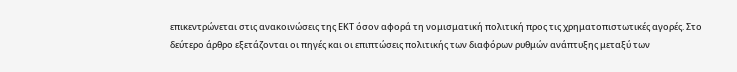επικεντρώνεται στις ανακοινώσεις της ΕΚΤ όσον αφορά τη νομισματική πολιτική προς τις χρηματοπιστωτικές αγορές. Στο δεύτερο άρθρο εξετάζονται οι πηγές και οι επιπτώσεις πολιτικής των διαφόρων ρυθμών ανάπτυξης μεταξύ των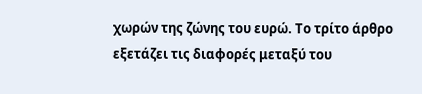χωρών της ζώνης του ευρώ. Το τρίτο άρθρο εξετάζει τις διαφορές μεταξύ του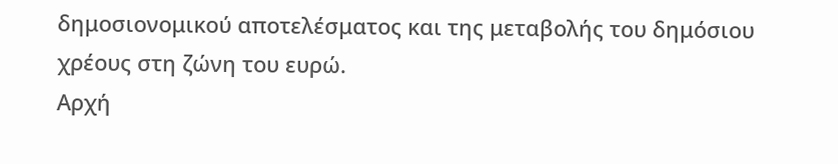δημοσιονομικού αποτελέσματος και της μεταβολής του δημόσιου χρέους στη ζώνη του ευρώ.
Αρχή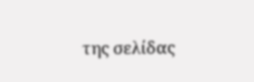της σελίδας